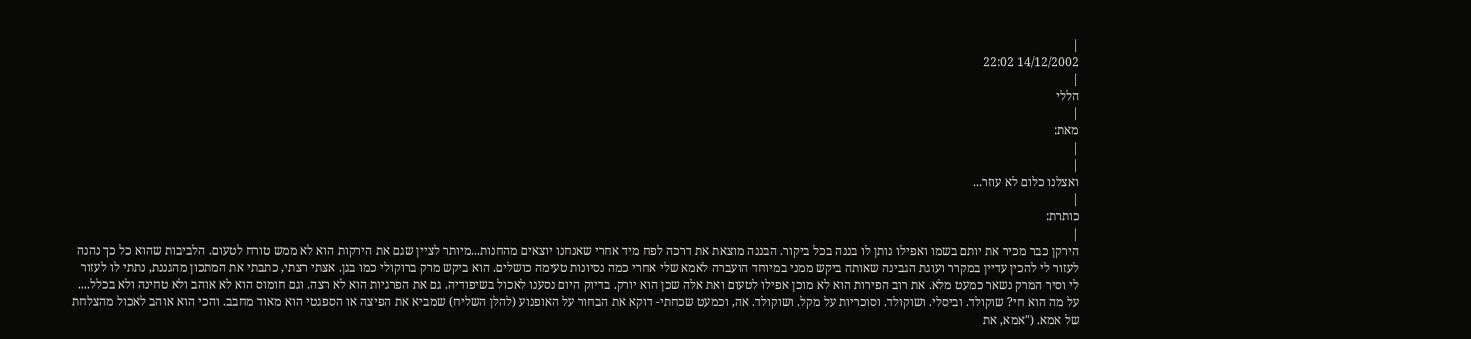|
14/12/2002 22:02
|
הללי
|
מאת:
|
|
ואצלנו כלום לא עוזר...
|
כותרת:
|
הירקן כבר מכיר את יותם בשמו ואפילו נותן לו בננה בכל ביקור. הבננה מוצאת את דרכה לפח מיד אחרי שאנחנו יוצאים מהחנות...מיותר לציין שגם את הירקות הוא לא ממש טורח לטעום. הלביבות שהוא כל כך נהנה לעזור לי להכין עדיין במקרר ועוגת הגבינה שאותה ביקש ממני במיוחד הועברה לאמא שלי אחרי כמה נסיונות טעימה כושלים. הוא ביקש מרק ברוקולי כמו בגן. אצתי רצתי, כתבתי את המתכון מהגננת, נתתי לו לעזור לי וסיר המרק נשאר כמעט מלא. את רוב הפירות הוא לא מוכן אפילו לטעום ואת אלה שכן הוא יורק. בדיוק היום נסענו לאכול בשיפודיה. גם את הפרגיות הוא לא רצה. וגם חומוס הוא לא אוהב ולא טחינה ולא בכלל.... על מה הוא חי? שוקולד. וביסלי. ושוקולד. וסוכריות על מקל. ושוקולד. אה, וכמעט שכחתי- דוקא את הבחור על האופנוע (להלן השליח) שמביא את הפיצה או הספגטי הוא מאוד מחבב. והכי הוא אוהב לאכול מהצלחת של אמא. ("אמא, את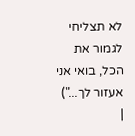לא תצליחי לגמור את הכל, בואי אני אעזור לך...")
|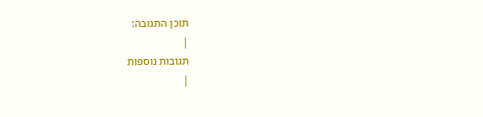תוכן התגובה:
|
תגובות נוספות
|